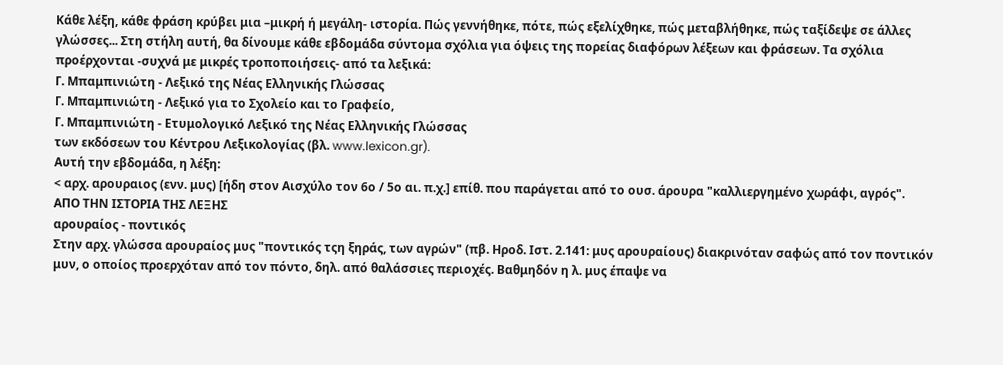Κάθε λέξη, κάθε φράση κρύβει μια –μικρή ή μεγάλη- ιστορία. Πώς γεννήθηκε, πότε, πώς εξελίχθηκε, πώς μεταβλήθηκε, πώς ταξίδεψε σε άλλες γλώσσες... Στη στήλη αυτή, θα δίνουμε κάθε εβδομάδα σύντομα σχόλια για όψεις της πορείας διαφόρων λέξεων και φράσεων. Τα σχόλια προέρχονται -συχνά με μικρές τροποποιήσεις- από τα λεξικά:
Γ. Μπαμπινιώτη - Λεξικό της Νέας Ελληνικής Γλώσσας
Γ. Μπαμπινιώτη - Λεξικό για το Σχολείο και το Γραφείο,
Γ. Μπαμπινιώτη - Ετυμολογικό Λεξικό της Νέας Ελληνικής Γλώσσας
των εκδόσεων του Κέντρου Λεξικολογίας (βλ. www.lexicon.gr).
Αυτή την εβδομάδα, η λέξη:
< αρχ. αρουραιος (ενν. μυς) [ήδη στον Αισχύλο τον 6ο / 5ο αι. π.χ.] επίθ. που παράγεται από το ουσ. άρουρα "καλλιεργημένο χωράφι, αγρός".
ΑΠΟ ΤΗΝ ΙΣΤΟΡΙΑ ΤΗΣ ΛΕΞΗΣ
αρουραίος - ποντικός
Στην αρχ. γλώσσα αρουραίος μυς "ποντικός τςη ξηράς, των αγρών" (πβ. Ηροδ. Ιστ. 2.141: μυς αρουραίους) διακρινόταν σαφώς από τον ποντικόν μυν, ο οποίος προερχόταν από τον πόντο, δηλ. από θαλάσσιες περιοχές. Βαθμηδόν η λ. μυς έπαψε να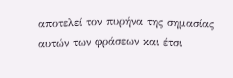αποτελεί τον πυρήνα της σημασίας αυτών των φράσεων και έτσι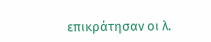επικράτησαν οι λ.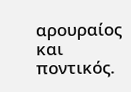αρουραίος και ποντικός.